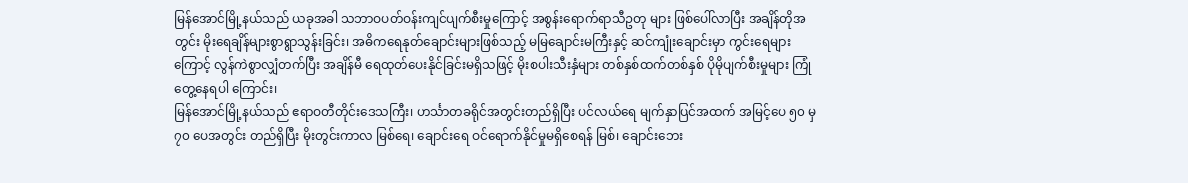မြန်အောင်မြို့နယ်သည် ယခုအခါ သဘာဝပတ်ဝန်းကျင်ပျက်စီးမှုကြောင့် အစွန်းရောက်ရာသီဥတု များ ဖြစ်ပေါ်လာပြီး အချိန်တိုအတွင်း မိုးရေချိန်များစွာရွာသွန်းခြင်း၊ အဓိကရေနုတ်ချောင်းများဖြစ်သည့် မမြချောင်းမကြီးနှင့် ဆင်ကျုံးချောင်းမှာ ကွင်းရေများကြောင့် လွန်ကဲစွာလျှံတက်ပြီး အချိန်မီ ရေထုတ်ပေးနိုင်ခြင်းမရှိသဖြင့် မိုးစပါးသီးနှံများ တစ်နှစ်ထက်တစ်နှစ် ပိုမိုပျက်စီးမှုများ ကြုံတွေ့နေရပါ ကြောင်း၊
မြန်အောင်မြို့နယ်သည် ဧရာဝတီတိုင်းဒေသကြီး၊ ဟင်္သာတခရိုင်အတွင်းတည်ရှိပြီး ပင်လယ်ရေ မျက်နှာပြင်အထက် အမြင့်ပေ ၅၀ မှ ၇၀ ပေအတွင်း တည်ရှိပြီး မိုးတွင်းကာလ မြစ်ရေ၊ ချောင်းရေ ဝင်ရောက်နိုင်မှုမရှိစေရန် မြစ်၊ ချောင်းဘေး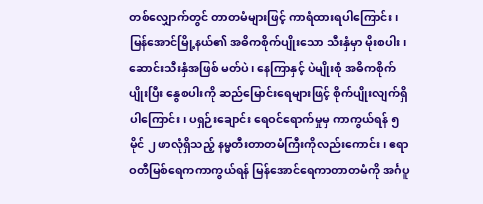တစ်လျှောက်တွင် တာတမံများဖြင့် ကာရံထားရပါကြောင်း၊ မြန်အောင်မြို့နယ်၏ အဓိကစိုက်ပျိုးသော သီးနှံမှာ မိုးစပါး၊ ဆောင်းသီးနှံအဖြစ် မတ်ပဲ၊ နေကြာနှင့် ပဲမျိုးစုံ အဓိကစိုက်ပျိုးပြီး နွေစပါးကို ဆည်မြောင်းရေများဖြင့် စိုက်ပျိုးလျက်ရှိပါကြောင်း၊ ပရှဉ်းချောင်း ရေဝင်ရောက်မှုမှ ကာကွယ်ရန် ၅ မိုင် ၂ ဖာလုံရှိသည့် နမ္မတီးတာတမံကြီးကိုလည်းကောင်း၊ ဧရာဝတီမြစ်ရေကကာကွယ်ရန် မြန်အောင်ရေကာတာတမံကို အင်္ဂပူ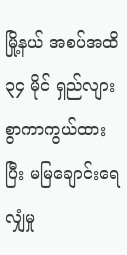မြို့နယ် အစပ်အထိ ၃၄ မိုင် ရှည်လျားစွာကာကွယ်ထားပြီး မမြချောင်းရေလျှံမှု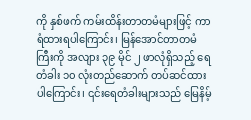ကို နှစ်ဖက် ကမ်းထိန်းတာတမံများဖြင့် ကာရံထားရပါကြောင်း၊ မြန်အောင်တာတမံကြီးကို အလျား ၃၉ မိုင် ၂ ဖာလုံရှိသည့် ရေတံခါး ၁၀ လုံးတည်ဆောက် တပ်ဆင်ထားပါကြောင်း၊ ၎င်းရေတံခါးများသည် မြေနိမ့်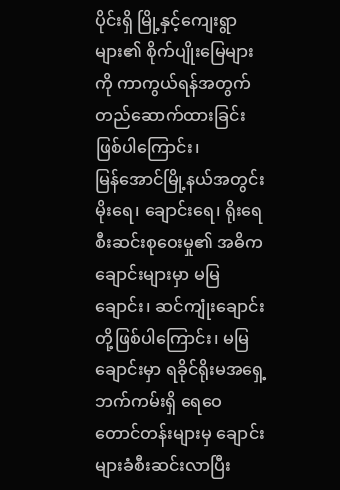ပိုင်းရှိ မြို့နှင့်ကျေးရွာများ၏ စိုက်ပျိုးမြေများကို ကာကွယ်ရန်အတွက် တည်ဆောက်ထားခြင်းဖြစ်ပါကြောင်း၊
မြန်အောင်မြို့နယ်အတွင်း မိုးရေ၊ ချောင်းရေ၊ ရိုးရေစီးဆင်းစုဝေးမှု၏ အဓိကချောင်းများမှာ မမြချောင်း၊ ဆင်ကျုံးချောင်းတို့ဖြစ်ပါကြောင်း၊ မမြချောင်းမှာ ရခိုင်ရိုးမအရှေ့ဘက်ကမ်းရှိ ရေဝေတောင်တန်းများမှ ချောင်းများခံစီးဆင်းလာပြီး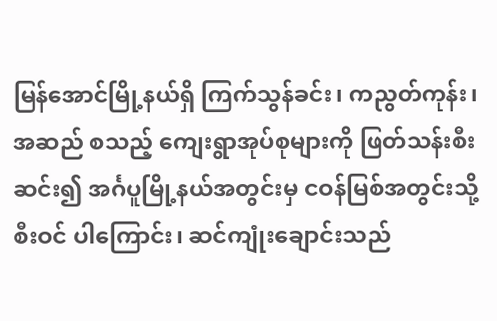မြန်အောင်မြို့နယ်ရှိ ကြက်သွန်ခင်း၊ ကညွတ်ကုန်း၊ အဆည် စသည့် ကျေးရွာအုပ်စုများကို ဖြတ်သန်းစီးဆင်း၍ အင်္ဂပူမြို့နယ်အတွင်းမှ ငဝန်မြစ်အတွင်းသို့ စီးဝင် ပါကြောင်း၊ ဆင်ကျုံးချောင်းသည်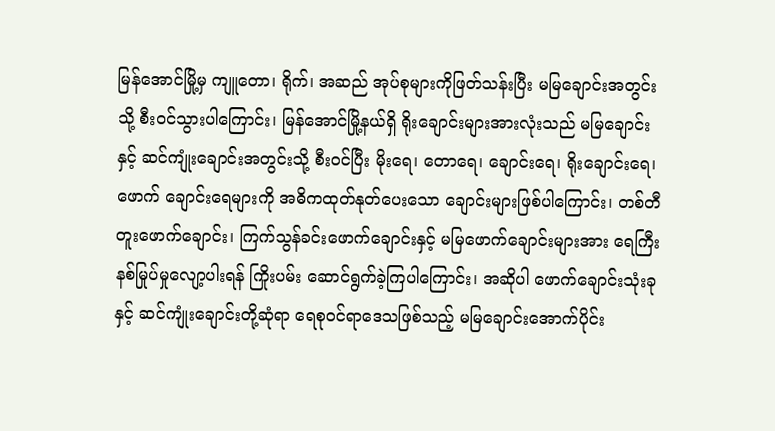မြန်အောင်မြို့မှ ကျူတော၊ ရိုက်၊ အဆည် အုပ်စုများကိုဖြတ်သန်းပြီး မမြချောင်းအတွင်းသို့ စီးဝင်သွားပါကြောင်း၊ မြန်အောင်မြို့နယ်ရှိ ရိုးချောင်းများအားလုံးသည် မမြချောင်းနှင့် ဆင်ကျုံးချောင်းအတွင်းသို့ စီးဝင်ပြီး မိုးရေ၊ တောရေ၊ ချောင်းရေ၊ ရိုးချောင်းရေ၊ ဖောက် ချောင်းရေများကို အဓိကထုတ်နုတ်ပေးသော ချောင်းများဖြစ်ပါကြောင်း၊ တစ်တီတူးဖောက်ချောင်း၊ ကြက်သွန်ခင်းဖောက်ချောင်းနှင့် မမြဖောက်ချောင်းများအား ရေကြီးနစ်မြုပ်မှုလျော့ပါးရန် ကြိုးပမ်း ဆောင်ရွက်ခဲ့ကြပါကြောင်း၊ အဆိုပါ ဖောက်ချောင်းသုံးခုနှင့် ဆင်ကျုံးချောင်းတို့ဆုံရာ ရေစုဝင်ရာဒေသဖြစ်သည့် မမြချောင်းအောက်ပိုင်း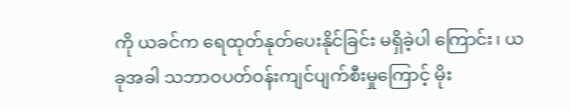ကို ယခင်က ရေထုတ်နုတ်ပေးနိုင်ခြင်း မရှိခဲ့ပါ ကြောင်း၊ ယခုအခါ သဘာဝပတ်ဝန်းကျင်ပျက်စီးမှုကြောင့် မိုး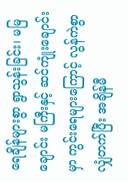ရေချိန်များစွာ ရွာသွန်းခြင်း၊ မမြချောင်း မကြီးနှင့် ဆင်ကျုံးချောင်းမှာ ကွင်းရေများကြောင့် လွန်ကဲစွာလျှံတက်ပြီး အချိန်မီ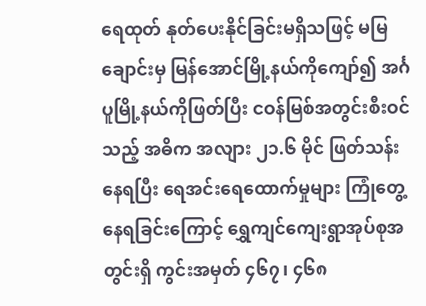ရေထုတ် နုတ်ပေးနိုင်ခြင်းမရှိသဖြင့် မမြချောင်းမှ မြန်အောင်မြို့နယ်ကိုကျော်၍ အင်္ဂပူမြို့နယ်ကိုဖြတ်ပြီး ငဝန်မြစ်အတွင်းစီးဝင်သည့် အဓိက အလျား ၂၁.၆ မိုင် ဖြတ်သန်းနေရပြီး ရေအင်းရေထောက်မှုများ ကြုံတွေ့နေရခြင်းကြောင့် ရွှေကျင်ကျေးရွာအုပ်စုအတွင်းရှိ ကွင်းအမှတ် ၄၆၇၊ ၄၆၈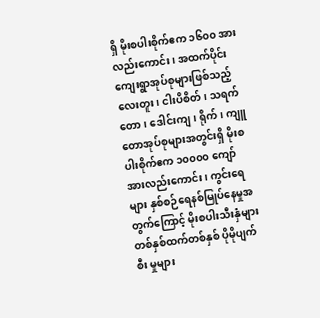ရှိ မိုးစပါးစိုက်ဧက ၁၆၀၀ အားလည်းကောင်း၊ အထက်ပိုင်းကျေးရွာအုပ်စုများဖြစ်သည့် လေးတူး၊ ငါးပိစိတ်၊ သရက်တော၊ ဒေါင်းကျ၊ ရိုက်၊ ကျူတောအုပ်စုများအတွင်းရှိ မိုးစပါးစိုက်ဧက ၁၀၀၀၀ ကျော်အားလည်းကောင်း၊ ကွင်းရေများ နှစ်စဉ်ရေနစ်မြုပ်နေမှုအတွက်ကြောင့် မိုးစပါးသီးနှံများ တစ်နှစ်ထက်တစ်နှစ် ပိုမိုပျက်စီး မှုများ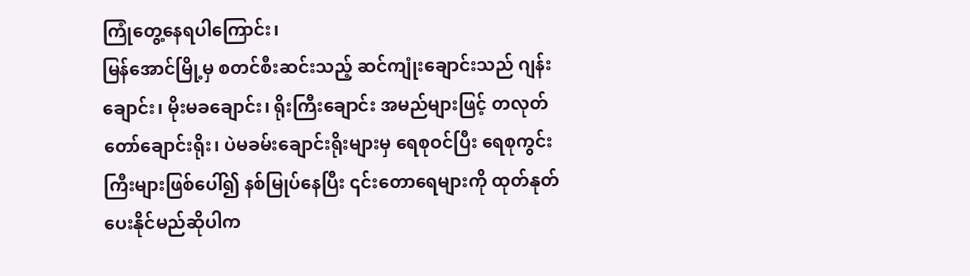ကြုံတွေ့နေရပါကြောင်း၊
မြန်အောင်မြို့မှ စတင်စီးဆင်းသည့် ဆင်ကျုံးချောင်းသည် ဂျန်းချောင်း၊ မိုးမခချောင်း၊ ရိုးကြီးချောင်း အမည်များဖြင့် တလုတ်တော်ချောင်းရိုး၊ ပဲမခမ်းချောင်းရိုးများမှ ရေစုဝင်ပြီး ရေစုကွင်းကြီးများဖြစ်ပေါ်၍ နစ်မြုပ်နေပြီး ၎င်းတောရေများကို ထုတ်နုတ်ပေးနိုင်မည်ဆိုပါက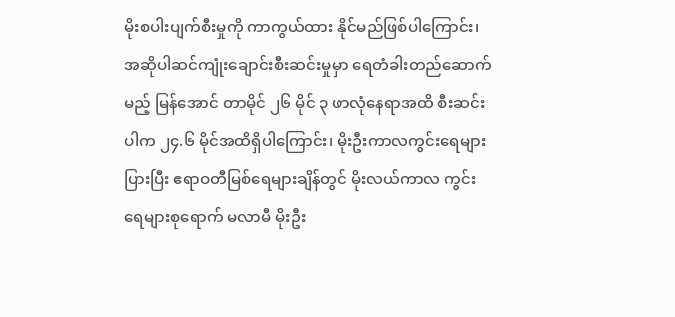မိုးစပါးပျက်စီးမှုကို ကာကွယ်ထား နိုင်မည်ဖြစ်ပါကြောင်း၊ အဆိုပါဆင်ကျုံးချောင်းစီးဆင်းမှုမှာ ရေတံခါးတည်ဆောက်မည့် မြန်အောင် တာမိုင် ၂၆ မိုင် ၃ ဖာလုံနေရာအထိ စီးဆင်းပါက ၂၄.၆ မိုင်အထိရှိပါကြောင်း၊ မိုးဦးကာလကွင်းရေများပြားပြီး ဧရာဝတီမြစ်ရေများချိန်တွင် မိုးလယ်ကာလ ကွင်းရေများစုရောက် မလာမီ မိုးဦး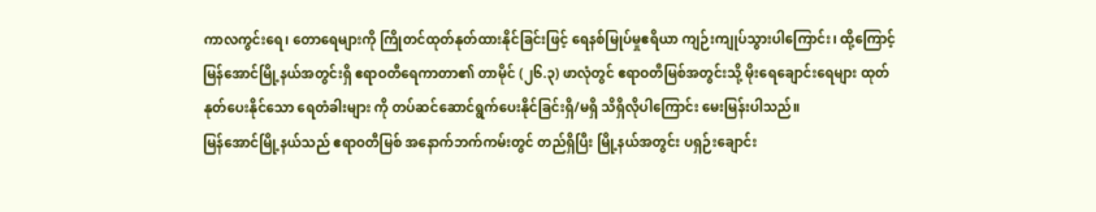ကာလကွင်းရေ၊ တောရေများကို ကြိုတင်ထုတ်နုတ်ထားနိုင်ခြင်းဖြင့် ရေနစ်မြုပ်မှုဧရိယာ ကျဉ်းကျုပ်သွားပါကြောင်း၊ ထို့ကြောင့် မြန်အောင်မြို့နယ်အတွင်းရှိ ဧရာဝတီရေကာတာ၏ တာမိုင် (၂၆.၃) ဖာလုံတွင် ဧရာဝတီမြစ်အတွင်းသို့ မိုးရေချောင်းရေများ ထုတ်နုတ်ပေးနိုင်သော ရေတံခါးများ ကို တပ်ဆင်ဆောင်ရွက်ပေးနိုင်ခြင်းရှိ/မရှိ သိရှိလိုပါကြောင်း မေးမြန်းပါသည်။
မြန်အောင်မြို့နယ်သည် ဧရာဝတီမြစ် အနောက်ဘက်ကမ်းတွင် တည်ရှိပြီး မြို့နယ်အတွင်း ပရှဉ်းချောင်း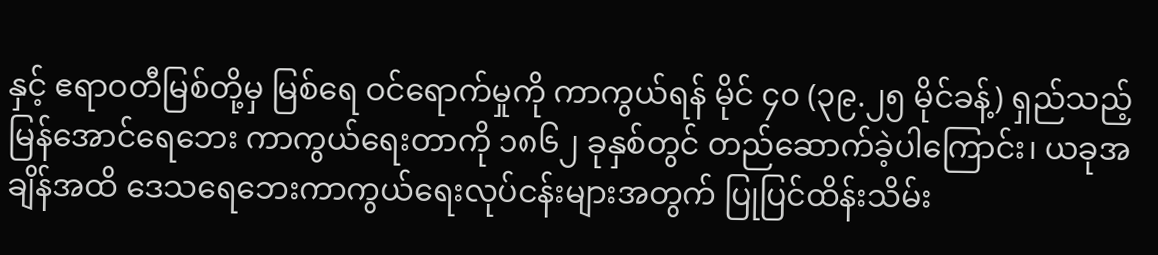နှင့် ဧရာဝတီမြစ်တို့မှ မြစ်ရေ ဝင်ရောက်မှုကို ကာကွယ်ရန် မိုင် ၄၀ (၃၉.၂၅ မိုင်ခန့်) ရှည်သည့် မြန်အောင်ရေဘေး ကာကွယ်ရေးတာကို ၁၈၆၂ ခုနှစ်တွင် တည်ဆောက်ခဲ့ပါကြောင်း၊ ယခုအချိန်အထိ ဒေသရေဘေးကာကွယ်ရေးလုပ်ငန်းများအတွက် ပြုပြင်ထိန်းသိမ်း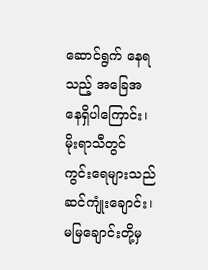ဆောင်ရွက် နေရသည့် အခြေအနေရှိပါကြောင်း၊
မိုးရာသီတွင် ကွင်းရေများသည် ဆင်ကျုံးချောင်း၊ မမြချောင်းတို့မှ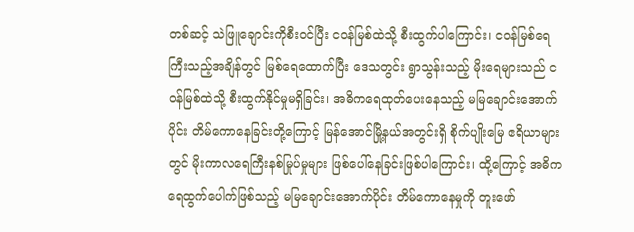တစ်ဆင့် သဲဖြူချောင်းကိုစီးဝင်ပြီး ငဝန်မြစ်ထဲသို့ စီးထွက်ပါကြောင်း၊ ငဝန်မြစ်ရေကြီးသည့်အချိန်တွင် မြစ်ရေထောက်ပြီး ဒေသတွင်း ရွာသွန်းသည့် မိုးရေများသည် ငဝန်မြစ်ထဲသို့ စီးထွက်နိုင်မှုမရှိခြင်း၊ အဓိကရေထုတ်ပေးနေသည့် မမြချောင်းအောက်ပိုင်း တိမ်ကောနေခြင်းတို့ကြောင့် မြန်အောင်မြို့နယ်အတွင်းရှိ စိုက်ပျိုးမြေ ဧရိယာများတွင် မိုးကာလရေကြီးနစ်မြုပ်မှုများ ဖြစ်ပေါ်နေခြင်းဖြစ်ပါကြောင်း၊ ထို့ကြောင့် အဓိကရေထွက်ပေါက်ဖြစ်သည့် မမြချောင်းအောက်ပိုင်း တိမ်ကောနေမှုကို တူးဖော်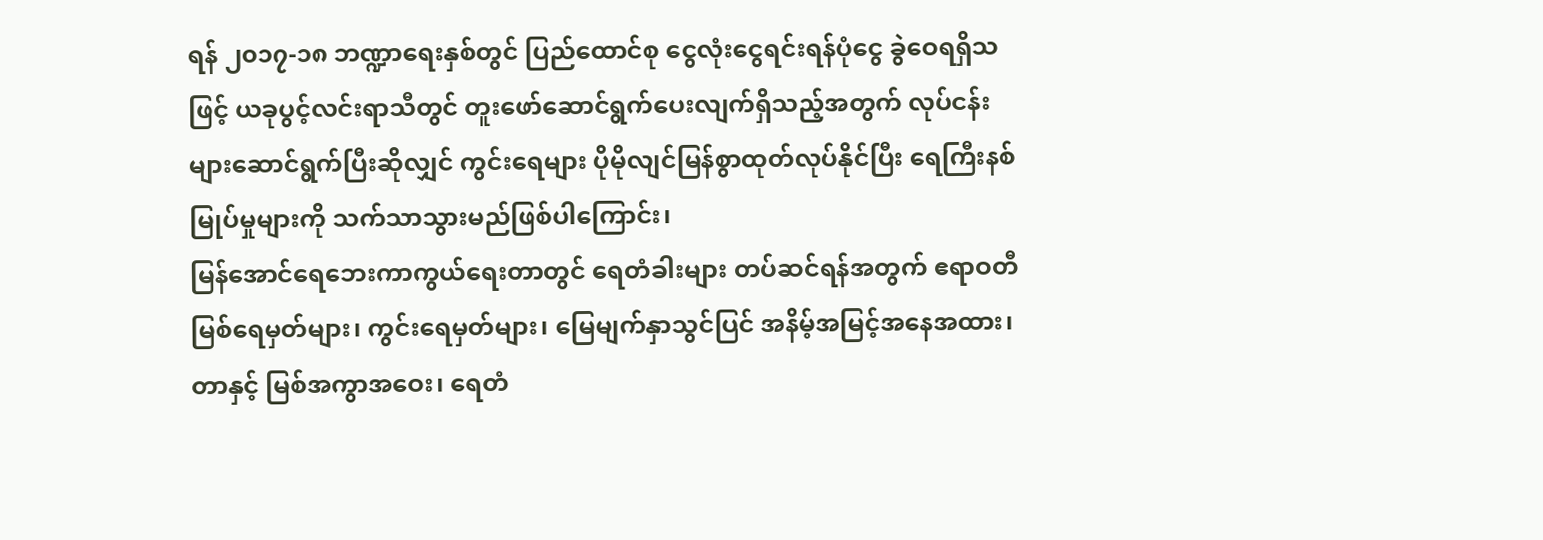ရန် ၂၀၁၇-၁၈ ဘဏ္ဍာရေးနှစ်တွင် ပြည်ထောင်စု ငွေလုံးငွေရင်းရန်ပုံငွေ ခွဲဝေရရှိသဖြင့် ယခုပွင့်လင်းရာသီတွင် တူးဖော်ဆောင်ရွက်ပေးလျက်ရှိသည့်အတွက် လုပ်ငန်းများဆောင်ရွက်ပြီးဆိုလျှင် ကွင်းရေများ ပိုမိုလျင်မြန်စွာထုတ်လုပ်နိုင်ပြီး ရေကြီးနစ်မြုပ်မှုများကို သက်သာသွားမည်ဖြစ်ပါကြောင်း၊
မြန်အောင်ရေဘေးကာကွယ်ရေးတာတွင် ရေတံခါးများ တပ်ဆင်ရန်အတွက် ဧရာဝတီမြစ်ရေမှတ်များ၊ ကွင်းရေမှတ်များ၊ မြေမျက်နှာသွင်ပြင် အနိမ့်အမြင့်အနေအထား၊ တာနှင့် မြစ်အကွာအဝေး၊ ရေတံ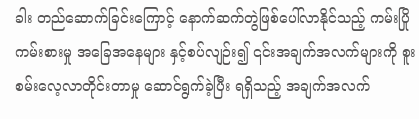ခါး တည်ဆောက်ခြင်းကြောင့် နောက်ဆက်တွဲဖြစ်ပေါ်လာနိုင်သည့် ကမ်းပြိုကမ်းစားမှု အခြေအနေများ နှင့်စပ်လျဉ်း၍ ၎င်းအချက်အလက်များကို စူးစမ်းလေ့လာတိုင်းတာမှု ဆောင်ရွက်ခဲ့ပြီး ရရှိသည့် အချက်အလက်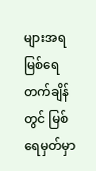များအရ မြစ်ရေတက်ချိန်တွင် မြစ်ရေမှတ်မှာ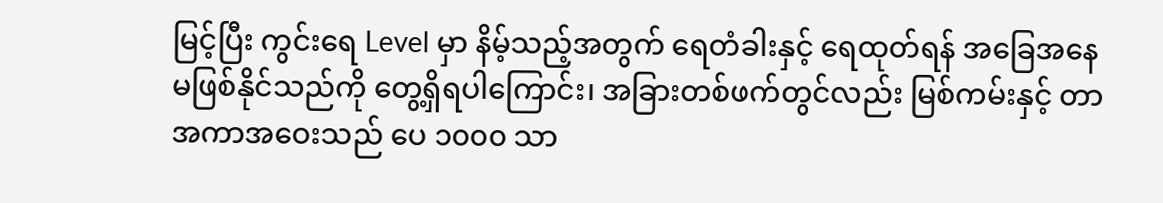မြင့်ပြီး ကွင်းရေ Level မှာ နိမ့်သည့်အတွက် ရေတံခါးနှင့် ရေထုတ်ရန် အခြေအနေ မဖြစ်နိုင်သည်ကို တွေ့ရှိရပါကြောင်း၊ အခြားတစ်ဖက်တွင်လည်း မြစ်ကမ်းနှင့် တာအကာအဝေးသည် ပေ ၁၀၀၀ သာ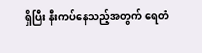ရှိပြီး နီးကပ်နေသည့်အတွက် ရေတံ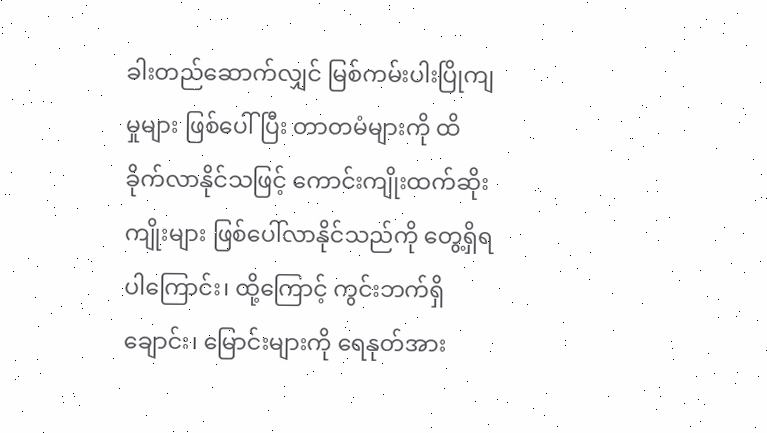ခါးတည်ဆောက်လျှင် မြစ်ကမ်းပါးပြိုကျမှုများ ဖြစ်ပေါ်ပြီး တာတမံများကို ထိခိုက်လာနိုင်သဖြင့် ကောင်းကျိုးထက်ဆိုးကျိုးများ ဖြစ်ပေါ်လာနိုင်သည်ကို တွေ့ရှိရပါကြောင်း၊ ထို့ကြောင့် ကွင်းဘက်ရှိ ချောင်း၊ မြောင်းများကို ရေနုတ်အား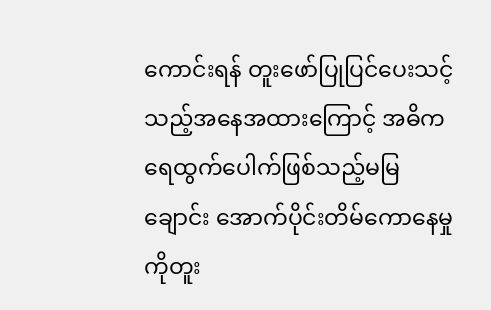ကောင်းရန် တူးဖော်ပြုပြင်ပေးသင့်သည့်အနေအထားကြောင့် အဓိကရေထွက်ပေါက်ဖြစ်သည့်မမြချောင်း အောက်ပိုင်းတိမ်ကောနေမှုကိုတူး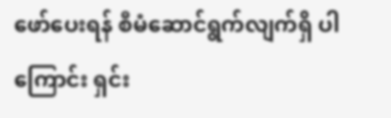ဖော်ပေးရန် စီမံဆောင်ရွက်လျက်ရှိ ပါကြောင်း ရှင်း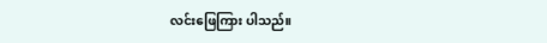လင်းဖြေကြား ပါသည်။